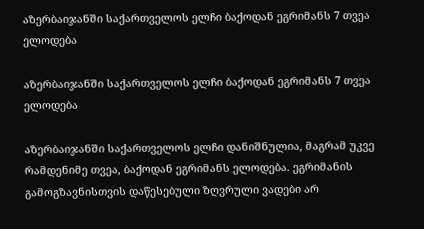აზერბაიჯანში საქართველოს ელჩი ბაქოდან ეგრიმანს 7 თვეა ელოდება

აზერბაიჯანში საქართველოს ელჩი ბაქოდან ეგრიმანს 7 თვეა ელოდება

აზერბაიჯანში საქართველოს ელჩი დანიშნულია, მაგრამ უკვე რამდენიმე თვეა, ბაქოდან ეგრიმანს ელოდება. ეგრიმანის გამოგზავნისთვის დაწესებული ზღვრული ვადები არ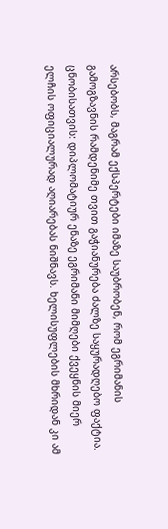არსებობს, მაგრამ ექსპერტები იმაზე საუბრობენ, რომ ეგრიმანის გამოგზავნის რამდენიმე თვით გაჭიანურება ძალზე საყურადღებო ფაქტია. ცნობისათვის: დიპლომატიურ ენაზე ეგრიმანი მიმღები ქვეყნის მიერ ელჩის ოფიციალურად აღიარებას ნიშნავს. ხელისუფლების მხრიდან კი ამ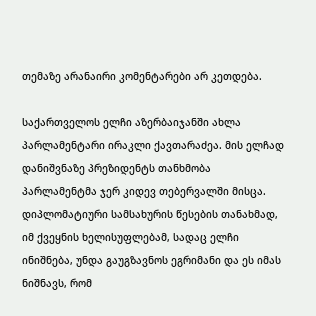თემაზე არანაირი კომენტარები არ კეთდება.

საქართველოს ელჩი აზერბაიჯანში ახლა პარლამენტარი ირაკლი ქავთარაძეა. მის ელჩად დანიშვნაზე პრეზიდენტს თანხმობა პარლამენტმა ჯერ კიდევ თებერვალში მისცა. დიპლომატიური სამსახურის წესების თანახმად, იმ ქვეყნის ხელისუფლებამ, სადაც ელჩი ინიშნება, უნდა გაუგზავნოს ეგრიმანი და ეს იმას ნიშნავს, რომ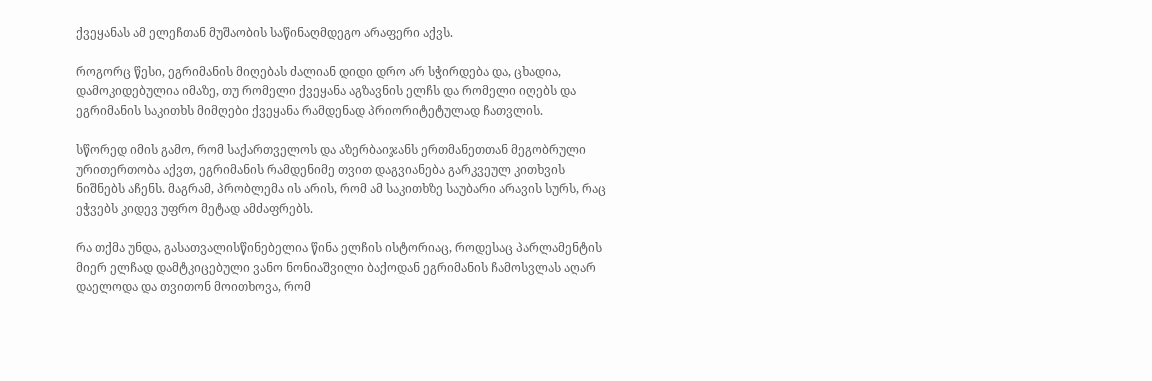ქვეყანას ამ ელეჩთან მუშაობის საწინაღმდეგო არაფერი აქვს.

როგორც წესი, ეგრიმანის მიღებას ძალიან დიდი დრო არ სჭირდება და, ცხადია, დამოკიდებულია იმაზე, თუ რომელი ქვეყანა აგზავნის ელჩს და რომელი იღებს და ეგრიმანის საკითხს მიმღები ქვეყანა რამდენად პრიორიტეტულად ჩათვლის.

სწორედ იმის გამო, რომ საქართველოს და აზერბაიჯანს ერთმანეთთან მეგობრული ურითერთობა აქვთ, ეგრიმანის რამდენიმე თვით დაგვიანება გარკვეულ კითხვის ნიშნებს აჩენს. მაგრამ, პრობლემა ის არის, რომ ამ საკითხზე საუბარი არავის სურს, რაც ეჭვებს კიდევ უფრო მეტად ამძაფრებს.

რა თქმა უნდა, გასათვალისწინებელია წინა ელჩის ისტორიაც, როდესაც პარლამენტის მიერ ელჩად დამტკიცებული ვანო ნონიაშვილი ბაქოდან ეგრიმანის ჩამოსვლას აღარ დაელოდა და თვითონ მოითხოვა, რომ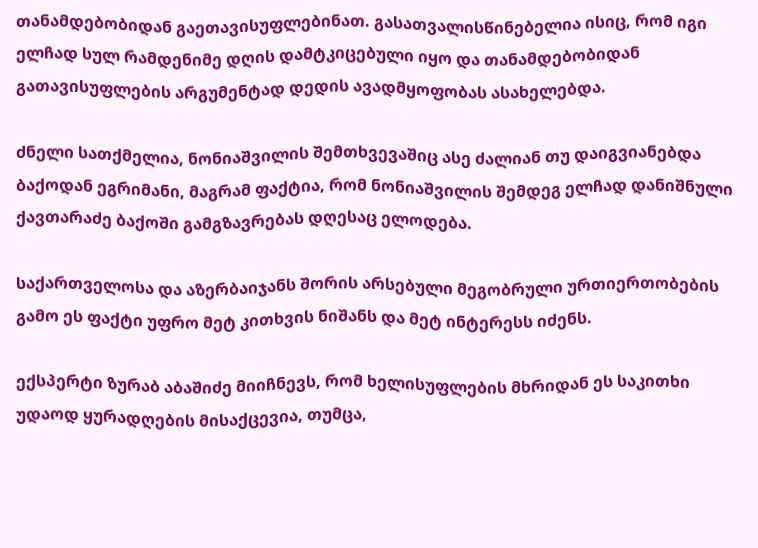თანამდებობიდან გაეთავისუფლებინათ. გასათვალისწინებელია ისიც, რომ იგი ელჩად სულ რამდენიმე დღის დამტკიცებული იყო და თანამდებობიდან გათავისუფლების არგუმენტად დედის ავადმყოფობას ასახელებდა.

ძნელი სათქმელია, ნონიაშვილის შემთხვევაშიც ასე ძალიან თუ დაიგვიანებდა ბაქოდან ეგრიმანი, მაგრამ ფაქტია, რომ ნონიაშვილის შემდეგ ელჩად დანიშნული ქავთარაძე ბაქოში გამგზავრებას დღესაც ელოდება.

საქართველოსა და აზერბაიჯანს შორის არსებული მეგობრული ურთიერთობების გამო ეს ფაქტი უფრო მეტ კითხვის ნიშანს და მეტ ინტერესს იძენს.

ექსპერტი ზურაბ აბაშიძე მიიჩნევს, რომ ხელისუფლების მხრიდან ეს საკითხი უდაოდ ყურადღების მისაქცევია, თუმცა,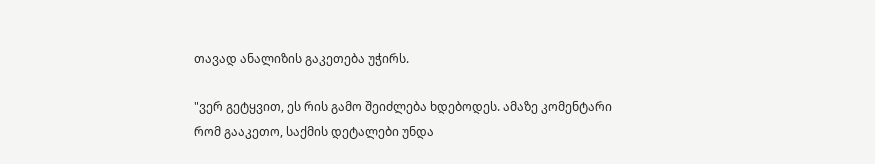თავად ანალიზის გაკეთება უჭირს.

"ვერ გეტყვით, ეს რის გამო შეიძლება ხდებოდეს. ამაზე კომენტარი რომ გააკეთო, საქმის დეტალები უნდა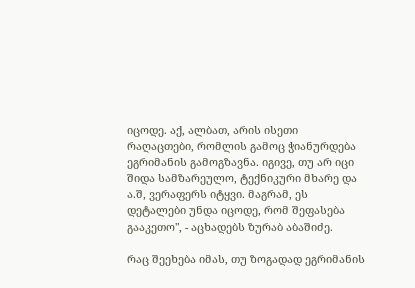იცოდე. აქ, ალბათ, არის ისეთი რაღაცთები, რომლის გამოც ჭიანურდება ეგრიმანის გამოგზავნა. იგივე, თუ არ იცი შიდა სამზარეულო, ტექნიკური მხარე და ა.შ, ვერაფერს იტყვი. მაგრამ, ეს დეტალები უნდა იცოდე, რომ შეფასება გააკეთო", - აცხადებს ზურაბ აბაშიძე.

რაც შეეხება იმას, თუ ზოგადად ეგრიმანის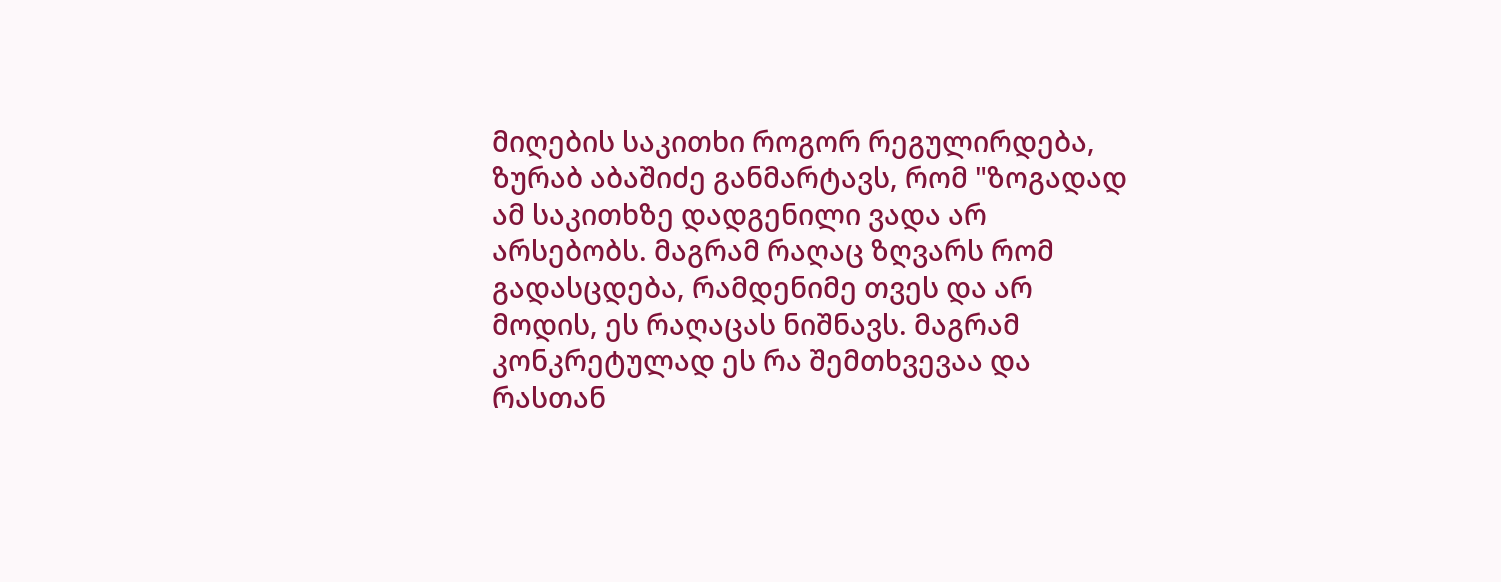მიღების საკითხი როგორ რეგულირდება, ზურაბ აბაშიძე განმარტავს, რომ "ზოგადად ამ საკითხზე დადგენილი ვადა არ არსებობს. მაგრამ რაღაც ზღვარს რომ გადასცდება, რამდენიმე თვეს და არ მოდის, ეს რაღაცას ნიშნავს. მაგრამ კონკრეტულად ეს რა შემთხვევაა და რასთან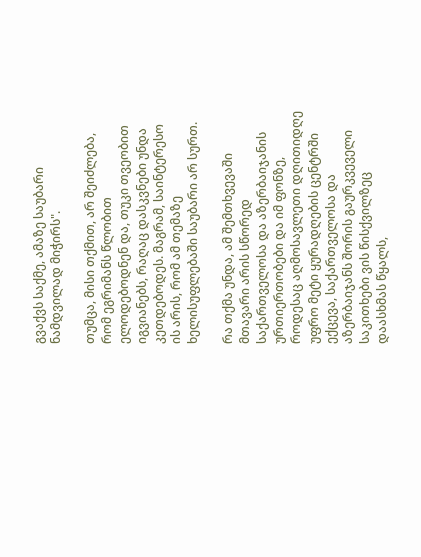გვაქვს საქმე, ამაზე საუბარი ნამდვილად მიჭირს".

თუმცა, მისი თქმით, არ შეიძლება, რომ ეგრიმანს წლობით ელოდებოდნენ და, თუკი თვეობით იგვიანებს, რაღაც დასკვნები უნდა კეთდებოდეს. მაგრამ, საინტერესო ის არის, რომ ამ თემაზე ხელისუფლებაში საუბარი არ სურთ.

რა თქმა უნდა, ამ შემთხვევაში მთავარი არის სწორედ საქართველოსა და აზერბაიჯანის ურთიერთობები და იმ ფონზე, როდესაც აღმოსავლეთი დღითიდღე უფრო მეტი ყურადღების ცენტრში ექცევა, საქართველოსა და აზერბაიჯანს შორის გაურკვეველი საკითხები ვის წისქვილზეც დაასხმას წყალს,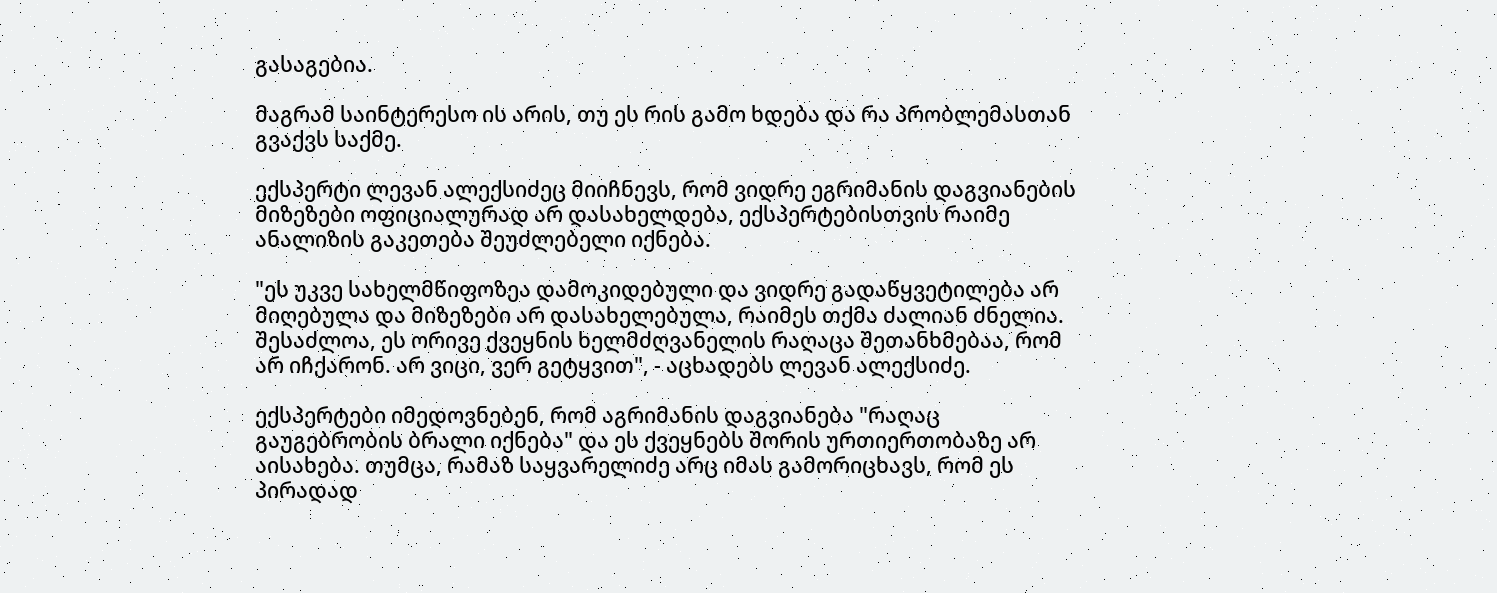გასაგებია.

მაგრამ საინტერესო ის არის, თუ ეს რის გამო ხდება და რა პრობლემასთან გვაქვს საქმე.

ექსპერტი ლევან ალექსიძეც მიიჩნევს, რომ ვიდრე ეგრიმანის დაგვიანების მიზეზები ოფიციალურად არ დასახელდება, ექსპერტებისთვის რაიმე ანალიზის გაკეთება შეუძლებელი იქნება.

"ეს უკვე სახელმწიფოზეა დამოკიდებული და ვიდრე გადაწყვეტილება არ მიღებულა და მიზეზები არ დასახელებულა, რაიმეს თქმა ძალიან ძნელია. შესაძლოა, ეს ორივე ქვეყნის ხელმძღვანელის რაღაცა შეთანხმებაა, რომ არ იჩქარონ. არ ვიცი, ვერ გეტყვით", - აცხადებს ლევან ალექსიძე.

ექსპერტები იმედოვნებენ, რომ აგრიმანის დაგვიანება "რაღაც გაუგებრობის ბრალი იქნება" და ეს ქვეყნებს შორის ურთიერთობაზე არ აისახება. თუმცა, რამაზ საყვარელიძე არც იმას გამორიცხავს, რომ ეს პირადად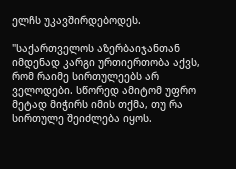ელჩს უკავშირდებოდეს.

"საქართველოს აზერბაიჯანთან იმდენად კარგი ურთიერთობა აქვს, რომ რაიმე სირთულეებს არ ველოდები. სწორედ ამიტომ უფრო მეტად მიჭირს იმის თქმა, თუ რა სირთულე შეიძლება იყოს.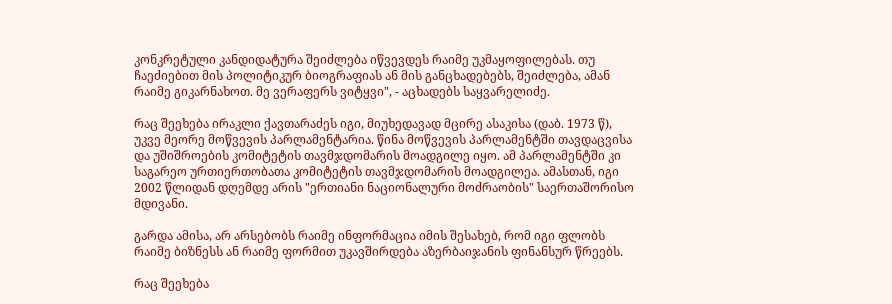კონკრეტული კანდიდატურა შეიძლება იწვევდეს რაიმე უკმაყოფილებას. თუ ჩაეძიებით მის პოლიტიკურ ბიოგრაფიას ან მის განცხადებებს, შეიძლება, ამან რაიმე გიკარნახოთ. მე ვერაფერს ვიტყვი", - აცხადებს საყვარელიძე.

რაც შეეხება ირაკლი ქავთარაძეს იგი, მიუხედავად მცირე ასაკისა (დაბ. 1973 წ), უკვე მეორე მოწვევის პარლამენტარია. წინა მოწვევის პარლამენტში თავდაცვისა და უშიშროების კომიტეტის თავმჯდომარის მოადგილე იყო. ამ პარლამენტში კი საგარეო ურთიერთობათა კომიტეტის თავმჯდომარის მოადგილეა. ამასთან, იგი 2002 წლიდან დღემდე არის "ერთიანი ნაციონალური მოძრაობის" საერთაშორისო მდივანი.

გარდა ამისა, არ არსებობს რაიმე ინფორმაცია იმის შესახებ, რომ იგი ფლობს რაიმე ბიზნესს ან რაიმე ფორმით უკავშირდება აზერბაიჯანის ფინანსურ წრეებს.

რაც შეეხება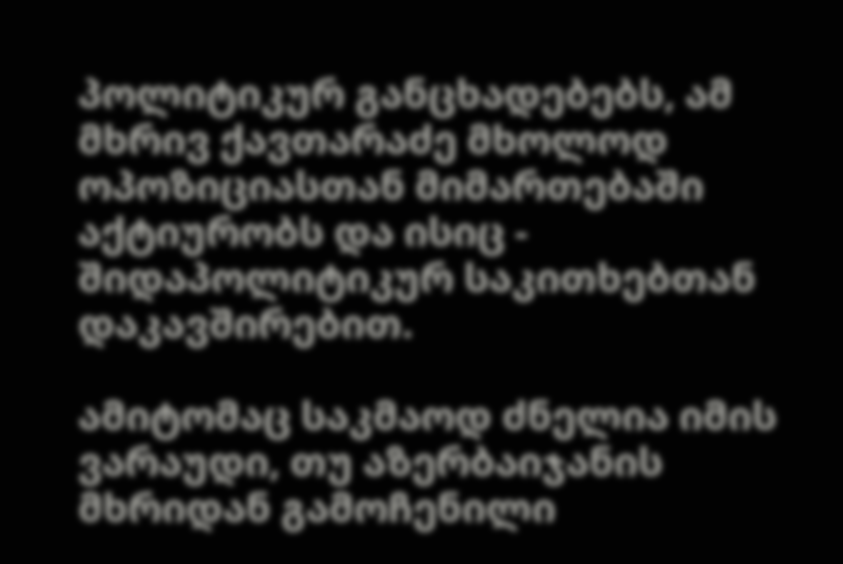პოლიტიკურ განცხადებებს, ამ მხრივ ქავთარაძე მხოლოდ ოპოზიციასთან მიმართებაში აქტიურობს და ისიც - შიდაპოლიტიკურ საკითხებთან დაკავშირებით.

ამიტომაც საკმაოდ ძნელია იმის ვარაუდი, თუ აზერბაიჯანის მხრიდან გამოჩენილი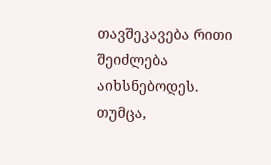თავშეკავება რითი შეიძლება აიხსნებოდეს. თუმცა,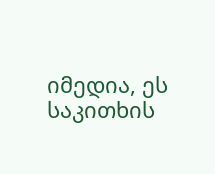იმედია, ეს საკითხის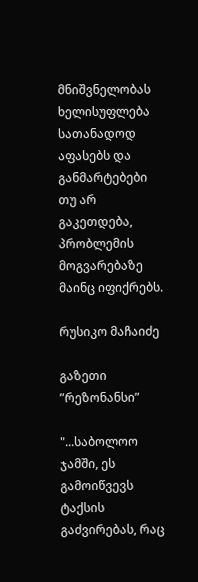მნიშვნელობას ხელისუფლება სათანადოდ აფასებს და განმარტებები თუ არ გაკეთდება, პრობლემის მოგვარებაზე მაინც იფიქრებს.

რუსიკო მაჩაიძე

გაზეთი ”რეზონანსი”

"...საბოლოო ჯამში, ეს გამოიწვევს ტაქსის გაძვირებას, რაც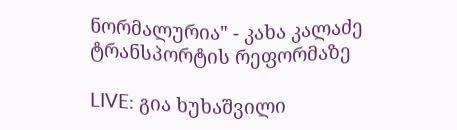ნორმალურია" - კახა კალაძე ტრანსპორტის რეფორმაზე

LIVE: გია ხუხაშვილი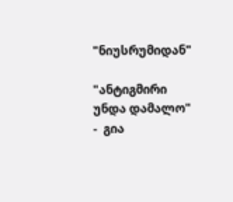"ნიუსრუმიდან"

"ანტიგმირი უნდა დამალო" -  გია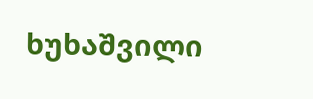ხუხაშვილი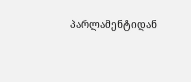პარლამენტიდან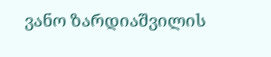ვანო ზარდიაშვილის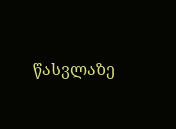წასვლაზე